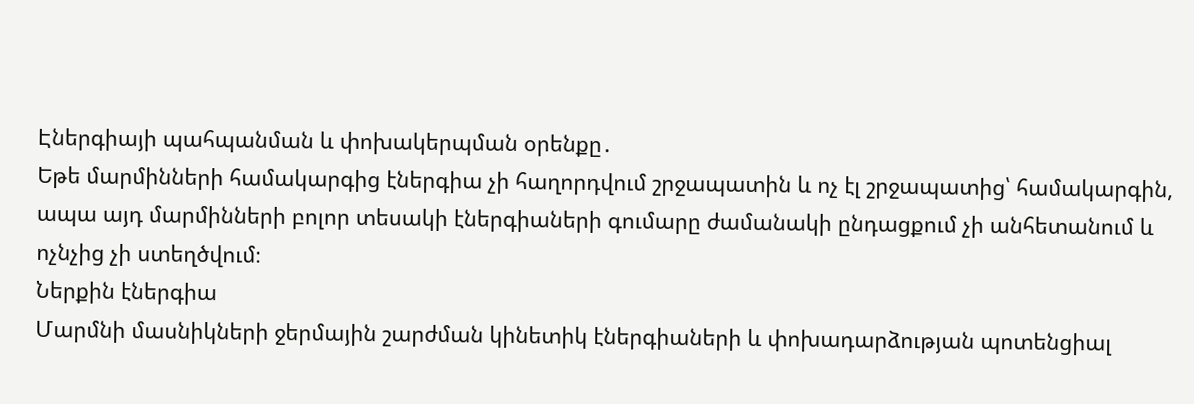Էներգիայի պահպանման և փոխակերպման օրենքը․
Եթե մարմինների համակարգից էներգիա չի հաղորդվում շրջապատին և ոչ էլ շրջապատից՝ համակարգին, ապա այդ մարմինների բոլոր տեսակի էներգիաների գումարը ժամանակի ընդացքում չի անհետանում և ոչնչից չի ստեղծվում։
Ներքին էներգիա
Մարմնի մասնիկների ջերմային շարժման կինետիկ էներգիաների և փոխադարձության պոտենցիալ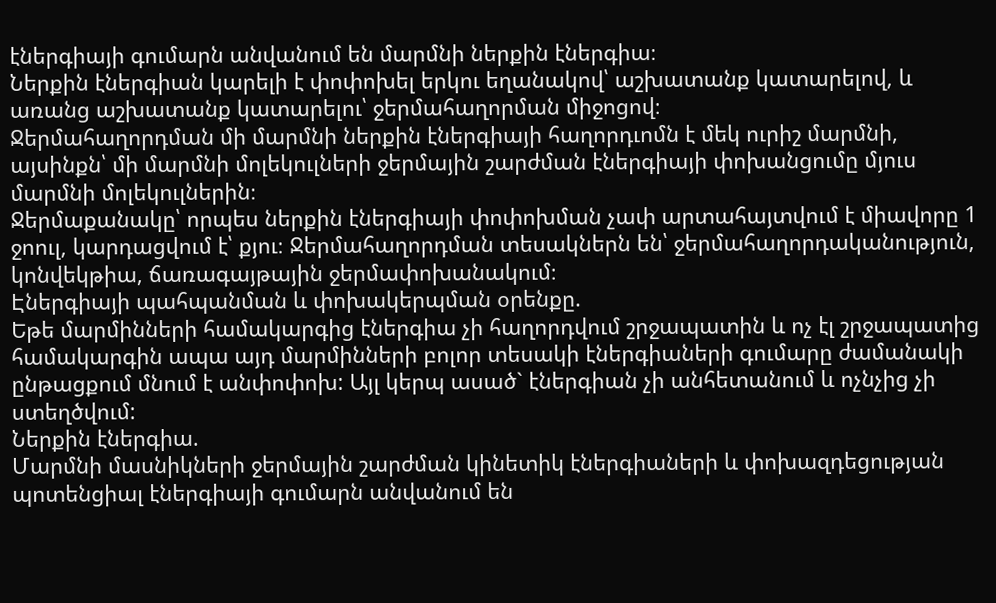էներգիայի գումարն անվանում են մարմնի ներքին էներգիա։
Ներքին էներգիան կարելի է փոփոխել երկու եղանակով՝ աշխատանք կատարելով, և առանց աշխատանք կատարելու՝ ջերմահաղորման միջոցով։
Ջերմահաղորդման մի մարմնի ներքին էներգիայի հաղորդւոմն է մեկ ուրիշ մարմնի, այսինքն՝ մի մարմնի մոլեկուլների ջերմային շարժման էներգիայի փոխանցումը մյուս մարմնի մոլեկուլներին։
Ջերմաքանակը՝ որպես ներքին էներգիայի փոփոխման չափ արտահայտվում է միավորը 1 ջոուլ, կարդացվում է՝ քյու։ Ջերմահաղորդման տեսակներն են՝ ջերմահաղորդականություն, կոնվեկթիա, ճառագայթային ջերմափոխանակում։
Էներգիայի պահպանման և փոխակերպման օրենքը.
Եթե մարմինների համակարգից էներգիա չի հաղորդվում շրջապատին և ոչ էլ շրջապատից համակարգին ապա այդ մարմինների բոլոր տեսակի էներգիաների գումարը ժամանակի ընթացքում մնում է անփոփոխ: Այլ կերպ ասած` էներգիան չի անհետանում և ոչնչից չի ստեղծվում:
Ներքին էներգիա.
Մարմնի մասնիկների ջերմային շարժման կինետիկ էներգիաների և փոխազդեցության պոտենցիալ էներգիայի գումարն անվանում են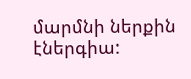մարմնի ներքին էներգիա: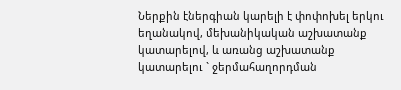Ներքին էներգիան կարելի է փոփոխել երկու եղանակով, մեխանիկական աշխատանք կատարելով, և առանց աշխատանք կատարելու ` ջերմահաղորդման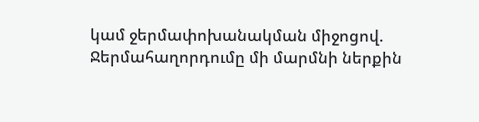կամ ջերմափոխանակման միջոցով.
Ջերմահաղորդումը մի մարմնի ներքին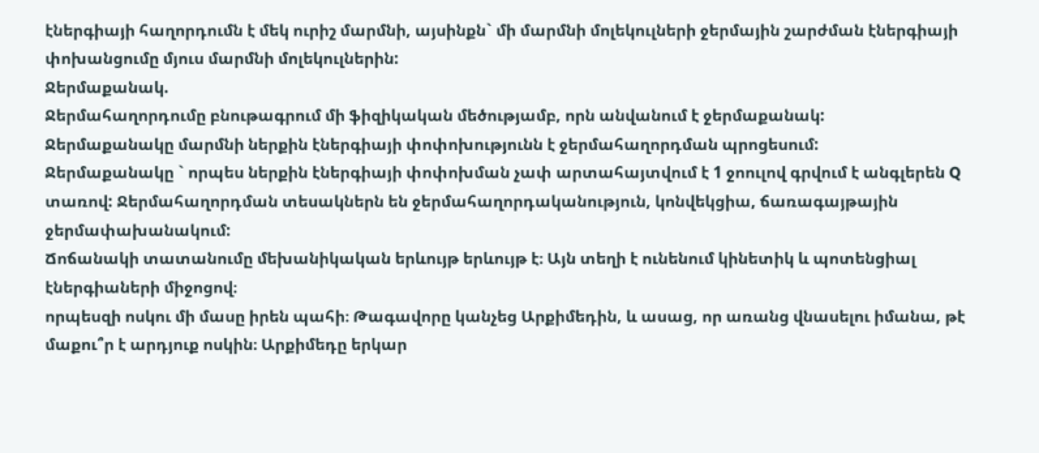էներգիայի հաղորդումն է մեկ ուրիշ մարմնի, այսինքն` մի մարմնի մոլեկուլների ջերմային շարժման էներգիայի փոխանցումը մյուս մարմնի մոլեկուլներին:
Ջերմաքանակ.
Ջերմահաղորդումը բնութագրում մի ֆիզիկական մեծությամբ, որն անվանում է ջերմաքանակ:
Ջերմաքանակը մարմնի ներքին էներգիայի փոփոխությունն է ջերմահաղորդման պրոցեսում:
Ջերմաքանակը ` որպես ներքին էներգիայի փոփոխման չափ արտահայտվում է 1 ջոուլով գրվում է անգլերեն Q տառով: Ջերմահաղորդման տեսակներն են ջերմահաղորդականություն, կոնվեկցիա, ճառագայթային ջերմափախանակում:
Ճոճանակի տատանումը մեխանիկական երևույթ երևույթ է։ Այն տեղի է ունենում կինետիկ և պոտենցիալ էներգիաների միջոցով։
որպեսզի ոսկու մի մասը իրեն պահի։ Թագավորը կանչեց Արքիմեդին, և ասաց, որ առանց վնասելու իմանա, թէ մաքու՞ր է արդյուք ոսկին։ Արքիմեդը երկար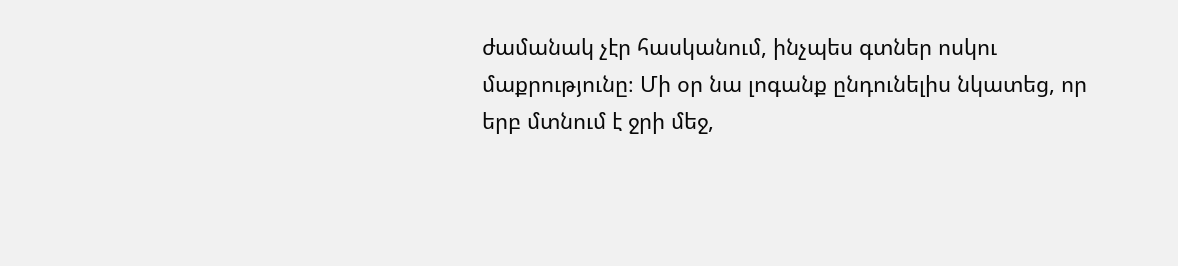ժամանակ չէր հասկանում, ինչպես գտներ ոսկու մաքրությունը։ Մի օր նա լոգանք ընդունելիս նկատեց, որ երբ մտնում է ջրի մեջ,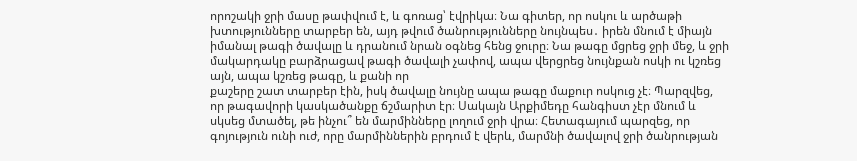որոշակի ջրի մասը թափվում է, և գոռաց՝ էվրիկա։ Նա գիտեր, որ ոսկու և արծաթի խտությունները տարբեր են, այդ թվում ծանրությունները նույնպես․ իրեն մնում է միայն իմանալ թագի ծավալը և դրանում նրան օգնեց հենց ջուրը։ Նա թագը մցրեց ջրի մեջ, և ջրի մակարդակը բարձրացավ թագի ծավալի չափով, ապա վերցրեց նույնքան ոսկի ու կշռեց այն, ապա կշռեց թագը, և քանի որ
քաշերը շատ տարբեր էին, իսկ ծավալը նույնը ապա թագը մաքուր ոսկուց չէ։ Պարզվեց, որ թագավորի կասկածանքը ճշմարիտ էր։ Սակայն Արքիմեդը հանգիստ չէր մնում և սկսեց մտածել, թե ինչու՞ են մարմինները լողում ջրի վրա։ Հետագայում պարզեց, որ գոյություն ունի ուժ, որը մարմիններին բրդում է վերև, մարմնի ծավալով ջրի ծանրության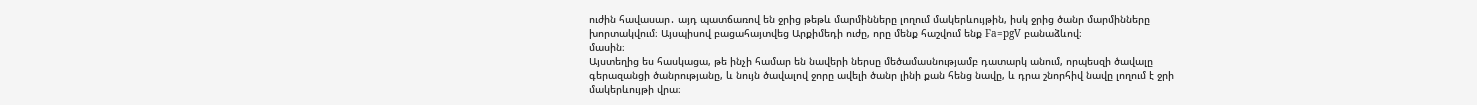ուժին հավասար․ այդ պատճառով են ջրից թեթև մարմինները լողում մակերևույթին, իսկ ջրից ծանր մարմինները խորտակվում։ Այսպիսով բացահայտվեց Արքիմեդի ուժը, որը մենք հաշվում ենք Fa=pgV բանաձևով։
մասին։
Այստեղից ես հասկացա, թե ինչի համար են նավերի ներսը մեծամասնությամբ դատարկ անում, որպեսզի ծավալը գերազանցի ծանրությանը, և նույն ծավալով ջորը ավելի ծանր լինի քան հենց նավը, և դրա շնորհիվ նավը լողում է ջրի մակերևույթի վրա։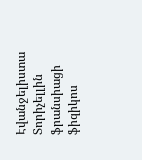Էվանջելիստա Տորիչելլին ֆրանսիացի ֆիզիկոս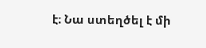է։ Նա ստեղծել է մի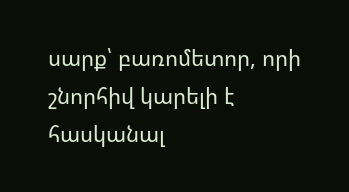սարք՝ բառոմետոր, որի շնորհիվ կարելի է հասկանալ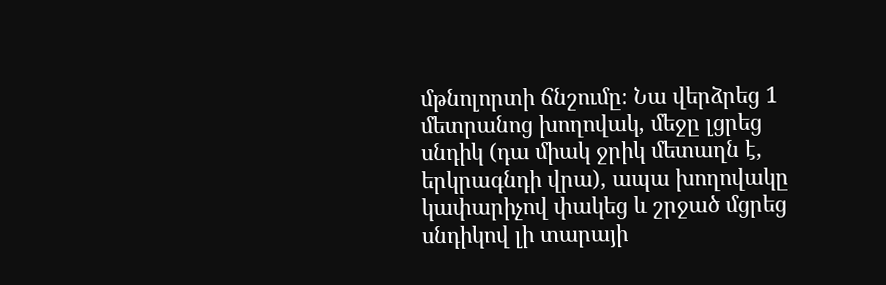մթնոլորտի ճնշումը։ Նա վերձրեց 1 մետրանոց խողովակ, մեջը լցրեց սնդիկ (դա միակ ջրիկ մետաղն է, երկրագնդի վրա), ապա խողովակը կափարիչով փակեց և շրջած մցրեց սնդիկով լի տարայի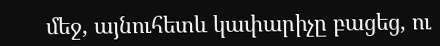մեջ, այնուհետև կափարիչը բացեց, ու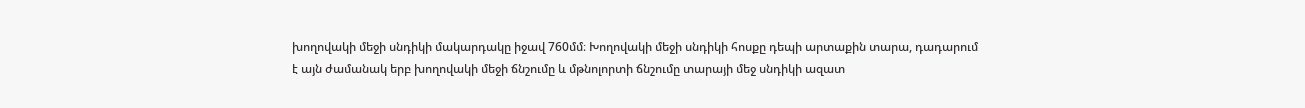խողովակի մեջի սնդիկի մակարդակը իջավ 760մմ։ Խողովակի մեջի սնդիկի հոսքը դեպի արտաքին տարա, դադարում է այն ժամանակ երբ խողովակի մեջի ճնշումը և մթնոլորտի ճնշումը տարայի մեջ սնդիկի ազատ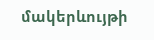մակերևույթի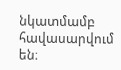նկատմամբ հավասարվում են։